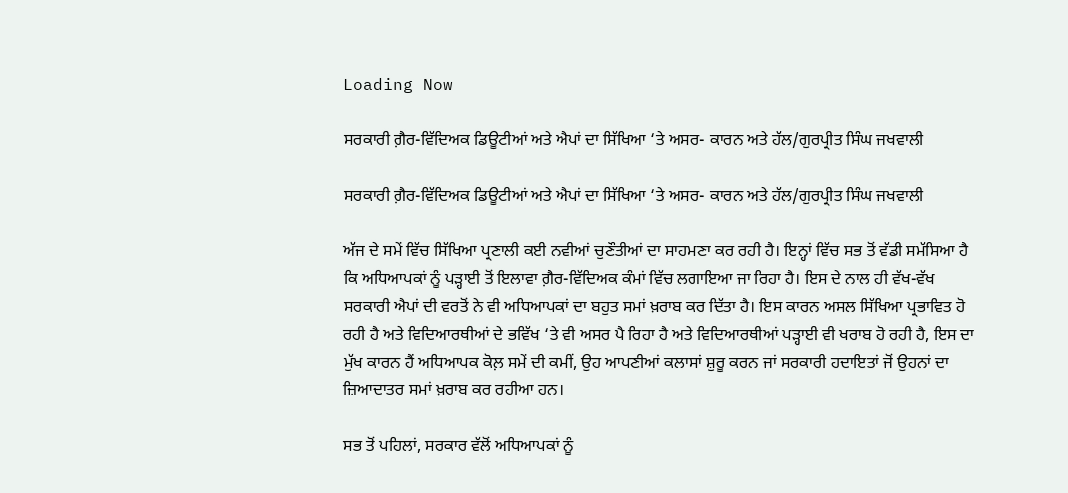Loading Now

ਸਰਕਾਰੀ ਗ਼ੈਰ-ਵਿੱਦਿਅਕ ਡਿਊਟੀਆਂ ਅਤੇ ਐਪਾਂ ਦਾ ਸਿੱਖਿਆ ‘ਤੇ ਅਸਰ- ਕਾਰਨ ਅਤੇ ਹੱਲ/ਗੁਰਪ੍ਰੀਤ ਸਿੰਘ ਜਖਵਾਲੀ

ਸਰਕਾਰੀ ਗ਼ੈਰ-ਵਿੱਦਿਅਕ ਡਿਊਟੀਆਂ ਅਤੇ ਐਪਾਂ ਦਾ ਸਿੱਖਿਆ ‘ਤੇ ਅਸਰ- ਕਾਰਨ ਅਤੇ ਹੱਲ/ਗੁਰਪ੍ਰੀਤ ਸਿੰਘ ਜਖਵਾਲੀ

ਅੱਜ ਦੇ ਸਮੇਂ ਵਿੱਚ ਸਿੱਖਿਆ ਪ੍ਰਣਾਲੀ ਕਈ ਨਵੀਆਂ ਚੁਣੌਤੀਆਂ ਦਾ ਸਾਹਮਣਾ ਕਰ ਰਹੀ ਹੈ। ਇਨ੍ਹਾਂ ਵਿੱਚ ਸਭ ਤੋਂ ਵੱਡੀ ਸਮੱਸਿਆ ਹੈ ਕਿ ਅਧਿਆਪਕਾਂ ਨੂੰ ਪੜ੍ਹਾਈ ਤੋਂ ਇਲਾਵਾ ਗ਼ੈਰ-ਵਿੱਦਿਅਕ ਕੰਮਾਂ ਵਿੱਚ ਲਗਾਇਆ ਜਾ ਰਿਹਾ ਹੈ। ਇਸ ਦੇ ਨਾਲ ਹੀ ਵੱਖ-ਵੱਖ ਸਰਕਾਰੀ ਐਪਾਂ ਦੀ ਵਰਤੋਂ ਨੇ ਵੀ ਅਧਿਆਪਕਾਂ ਦਾ ਬਹੁਤ ਸਮਾਂ ਖ਼ਰਾਬ ਕਰ ਦਿੱਤਾ ਹੈ। ਇਸ ਕਾਰਨ ਅਸਲ ਸਿੱਖਿਆ ਪ੍ਰਭਾਵਿਤ ਹੋ ਰਹੀ ਹੈ ਅਤੇ ਵਿਦਿਆਰਥੀਆਂ ਦੇ ਭਵਿੱਖ ‘ਤੇ ਵੀ ਅਸਰ ਪੈ ਰਿਹਾ ਹੈ ਅਤੇ ਵਿਦਿਆਰਥੀਆਂ ਪੜ੍ਹਾਈ ਵੀ ਖਰਾਬ ਹੋ ਰਹੀ ਹੈ, ਇਸ ਦਾ ਮੁੱਖ ਕਾਰਨ ਹੈਂ ਅਧਿਆਪਕ ਕੋਲ਼ ਸਮੇਂ ਦੀ ਕਮੀਂ, ਉਹ ਆਪਣੀਆਂ ਕਲਾਸਾਂ ਸ਼ੁਰੂ ਕਰਨ ਜਾਂ ਸਰਕਾਰੀ ਹਦਾਇਤਾਂ ਜੋਂ ਉਹਨਾਂ ਦਾ ਜ਼ਿਆਦਾਤਰ ਸਮਾਂ ਖ਼ਰਾਬ ਕਰ ਰਹੀਆ ਹਨ।

ਸਭ ਤੋਂ ਪਹਿਲਾਂ, ਸਰਕਾਰ ਵੱਲੋਂ ਅਧਿਆਪਕਾਂ ਨੂੰ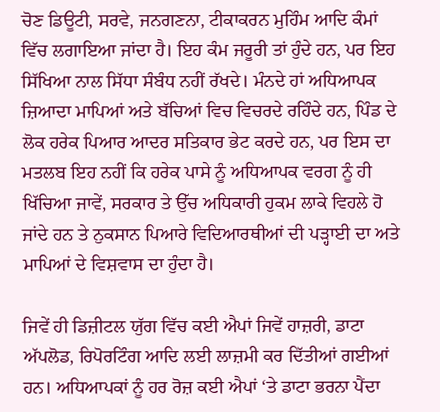ਚੋਣ ਡਿਊਟੀ, ਸਰਵੇ, ਜਨਗਣਨਾ, ਟੀਕਾਕਰਨ ਮੁਹਿੰਮ ਆਦਿ ਕੰਮਾਂ ਵਿੱਚ ਲਗਾਇਆ ਜਾਂਦਾ ਹੈ। ਇਹ ਕੰਮ ਜਰੂਰੀ ਤਾਂ ਹੁੰਦੇ ਹਨ, ਪਰ ਇਹ ਸਿੱਖਿਆ ਨਾਲ ਸਿੱਧਾ ਸੰਬੰਧ ਨਹੀਂ ਰੱਖਦੇ। ਮੰਨਦੇ ਹਾਂ ਅਧਿਆਪਕ ਜ਼ਿਆਦਾ ਮਾਪਿਆਂ ਅਤੇ ਬੱਚਿਆਂ ਵਿਚ ਵਿਚਰਦੇ ਰਹਿੰਦੇ ਹਨ, ਪਿੰਡ ਦੇ ਲੋਕ ਹਰੇਕ ਪਿਆਰ ਆਦਰ ਸਤਿਕਾਰ ਭੇਟ ਕਰਦੇ ਹਨ, ਪਰ ਇਸ ਦਾ ਮਤਲਬ ਇਹ ਨਹੀਂ ਕਿ ਹਰੇਕ ਪਾਸੇ ਨੂੰ ਅਧਿਆਪਕ ਵਰਗ ਨੂੰ ਹੀ ਖਿੱਚਿਆ ਜਾਵੇਂ, ਸਰਕਾਰ ਤੇ ਉੱਚ ਅਧਿਕਾਰੀ ਹੁਕਮ ਲਾਕੇ ਵਿਹਲੇ ਹੋ ਜਾਂਦੇ ਹਨ ਤੇ ਨੁਕਸਾਨ ਪਿਆਰੇ ਵਿਦਿਆਰਥੀਆਂ ਦੀ ਪੜ੍ਹਾਈ ਦਾ ਅਤੇ ਮਾਪਿਆਂ ਦੇ ਵਿਸ਼ਵਾਸ ਦਾ ਹੁੰਦਾ ਹੈ।

ਜਿਵੇਂ ਹੀ ਡਿਜ਼ੀਟਲ ਯੁੱਗ ਵਿੱਚ ਕਈ ਐਪਾਂ ਜਿਵੇਂ ਹਾਜ਼ਰੀ, ਡਾਟਾ ਅੱਪਲੋਡ, ਰਿਪੋਰਟਿੰਗ ਆਦਿ ਲਈ ਲਾਜ਼ਮੀ ਕਰ ਦਿੱਤੀਆਂ ਗਈਆਂ ਹਨ। ਅਧਿਆਪਕਾਂ ਨੂੰ ਹਰ ਰੋਜ਼ ਕਈ ਐਪਾਂ ‘ਤੇ ਡਾਟਾ ਭਰਨਾ ਪੈਂਦਾ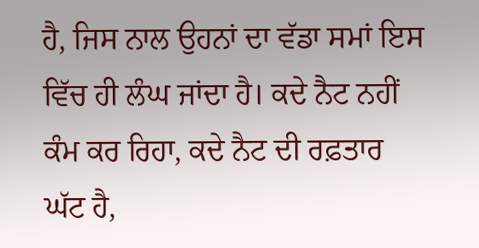ਹੈ, ਜਿਸ ਨਾਲ ਉਹਨਾਂ ਦਾ ਵੱਡਾ ਸਮਾਂ ਇਸ ਵਿੱਚ ਹੀ ਲੰਘ ਜਾਂਦਾ ਹੈ। ਕਦੇ ਨੈਟ ਨਹੀਂ ਕੰਮ ਕਰ ਰਿਹਾ, ਕਦੇ ਨੈਟ ਦੀ ਰਫ਼ਤਾਰ ਘੱਟ ਹੈ,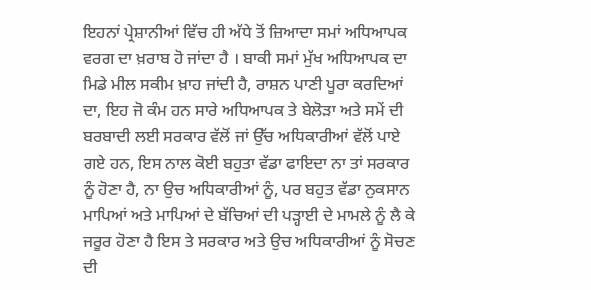ਇਹਨਾਂ ਪ੍ਰੇਸ਼ਾਨੀਆਂ ਵਿੱਚ ਹੀ ਅੱਧੇ ਤੋਂ ਜ਼ਿਆਦਾ ਸਮਾਂ ਅਧਿਆਪਕ ਵਰਗ ਦਾ ਖ਼ਰਾਬ ਹੋ ਜਾਂਦਾ ਹੈ । ਬਾਕੀ ਸਮਾਂ ਮੁੱਖ ਅਧਿਆਪਕ ਦਾ ਮਿਡੇ ਮੀਲ ਸਕੀਮ ਖ਼ਾਹ ਜਾਂਦੀ ਹੈ, ਰਾਸ਼ਨ ਪਾਣੀ ਪੂਰਾ ਕਰਦਿਆਂ ਦਾ, ਇਹ ਜੋ ਕੰਮ ਹਨ ਸਾਰੇ ਅਧਿਆਪਕ ਤੇ ਬੇਲੋੜਾ ਅਤੇ ਸਮੇਂ ਦੀ ਬਰਬਾਦੀ ਲਈ ਸਰਕਾਰ ਵੱਲੋਂ ਜਾਂ ਉੱਚ ਅਧਿਕਾਰੀਆਂ ਵੱਲੋਂ ਪਾਏ ਗਏ ਹਨ, ਇਸ ਨਾਲ ਕੋਈ ਬਹੁਤਾ ਵੱਡਾ ਫਾਇਦਾ ਨਾ ਤਾਂ ਸਰਕਾਰ ਨੂੰ ਹੋਣਾ ਹੈ, ਨਾ ਉਚ ਅਧਿਕਾਰੀਆਂ ਨੂੰ, ਪਰ ਬਹੁਤ ਵੱਡਾ ਨੁਕਸਾਨ ਮਾਪਿਆਂ ਅਤੇ ਮਾਪਿਆਂ ਦੇ ਬੱਚਿਆਂ ਦੀ ਪੜ੍ਹਾਈ ਦੇ ਮਾਮਲੇ ਨੂੰ ਲੈ ਕੇ ਜਰੂਰ ਹੋਣਾ ਹੈ ਇਸ ਤੇ ਸਰਕਾਰ ਅਤੇ ਉਚ ਅਧਿਕਾਰੀਆਂ ਨੂੰ ਸੋਚਣ ਦੀ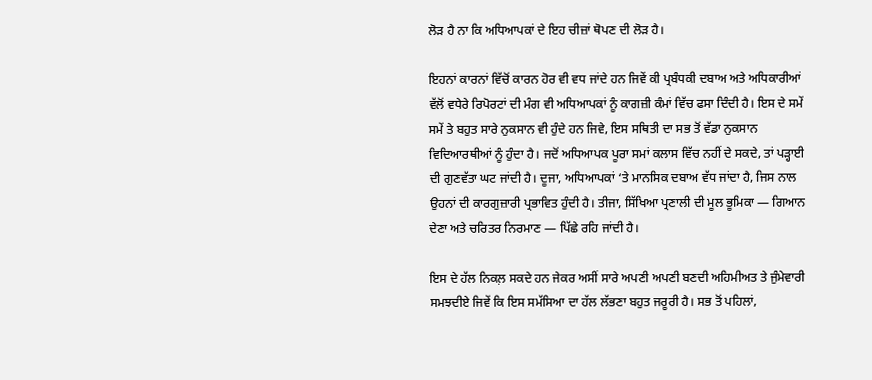ਲੋੜ ਹੈ ਨਾ ਕਿ ਅਧਿਆਪਕਾਂ ਦੇ ਇਹ ਚੀਜ਼ਾਂ ਥੋਪਣ ਦੀ ਲੋੜ ਹੈ।

ਇਹਨਾਂ ਕਾਰਨਾਂ ਵਿੱਚੋਂ ਕਾਰਨ ਹੋਰ ਵੀ ਵਧ ਜਾਂਦੇ ਹਨ ਜਿਵੇਂ ਕੀ ਪ੍ਰਬੰਧਕੀ ਦਬਾਅ ਅਤੇ ਅਧਿਕਾਰੀਆਂ ਵੱਲੋਂ ਵਧੇਰੇ ਰਿਪੋਰਟਾਂ ਦੀ ਮੰਗ ਵੀ ਅਧਿਆਪਕਾਂ ਨੂੰ ਕਾਗਜ਼ੀ ਕੰਮਾਂ ਵਿੱਚ ਫਸਾ ਦਿੰਦੀ ਹੈ। ਇਸ ਦੇ ਸਮੇਂ ਸਮੇਂ ਤੇ ਬਹੁਤ ਸਾਰੇ ਨੁਕਸਾਨ ਵੀ ਹੁੰਦੇ ਹਨ ਜਿਵੇ, ਇਸ ਸਥਿਤੀ ਦਾ ਸਭ ਤੋਂ ਵੱਡਾ ਨੁਕਸਾਨ ਵਿਦਿਆਰਥੀਆਂ ਨੂੰ ਹੁੰਦਾ ਹੈ। ਜਦੋਂ ਅਧਿਆਪਕ ਪੂਰਾ ਸਮਾਂ ਕਲਾਸ ਵਿੱਚ ਨਹੀਂ ਦੇ ਸਕਦੇ, ਤਾਂ ਪੜ੍ਹਾਈ ਦੀ ਗੁਣਵੱਤਾ ਘਟ ਜਾਂਦੀ ਹੈ। ਦੂਜਾ, ਅਧਿਆਪਕਾਂ ‘ਤੇ ਮਾਨਸਿਕ ਦਬਾਅ ਵੱਧ ਜਾਂਦਾ ਹੈ, ਜਿਸ ਨਾਲ ਉਹਨਾਂ ਦੀ ਕਾਰਗੁਜ਼ਾਰੀ ਪ੍ਰਭਾਵਿਤ ਹੁੰਦੀ ਹੈ। ਤੀਜਾ, ਸਿੱਖਿਆ ਪ੍ਰਣਾਲੀ ਦੀ ਮੂਲ ਭੂਮਿਕਾ — ਗਿਆਨ ਦੇਣਾ ਅਤੇ ਚਰਿਤਰ ਨਿਰਮਾਣ — ਪਿੱਛੇ ਰਹਿ ਜਾਂਦੀ ਹੈ।

ਇਸ ਦੇ ਹੱਲ ਨਿਕਲ਼ ਸਕਦੇ ਹਨ ਜੇਕਰ ਅਸੀਂ ਸਾਰੇ ਅਪਣੀ ਅਪਣੀ ਬਣਦੀ ਅਹਿਮੀਅਤ ਤੇ ਜੁੰਮੇਵਾਰੀ ਸਮਝਦੀਏ ਜਿਵੇਂ ਕਿ ਇਸ ਸਮੱਸਿਆ ਦਾ ਹੱਲ ਲੱਭਣਾ ਬਹੁਤ ਜਰੂਰੀ ਹੈ। ਸਭ ਤੋਂ ਪਹਿਲਾਂ,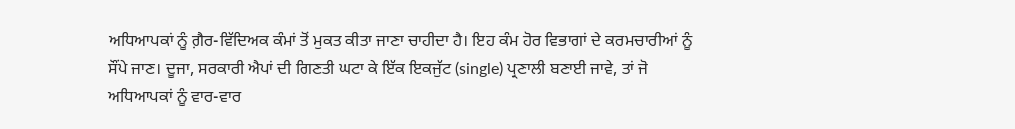ਅਧਿਆਪਕਾਂ ਨੂੰ ਗ਼ੈਰ-ਵਿੱਦਿਅਕ ਕੰਮਾਂ ਤੋਂ ਮੁਕਤ ਕੀਤਾ ਜਾਣਾ ਚਾਹੀਦਾ ਹੈ। ਇਹ ਕੰਮ ਹੋਰ ਵਿਭਾਗਾਂ ਦੇ ਕਰਮਚਾਰੀਆਂ ਨੂੰ ਸੌਂਪੇ ਜਾਣ। ਦੂਜਾ, ਸਰਕਾਰੀ ਐਪਾਂ ਦੀ ਗਿਣਤੀ ਘਟਾ ਕੇ ਇੱਕ ਇਕਜੁੱਟ (single) ਪ੍ਰਣਾਲੀ ਬਣਾਈ ਜਾਵੇ, ਤਾਂ ਜੋ ਅਧਿਆਪਕਾਂ ਨੂੰ ਵਾਰ-ਵਾਰ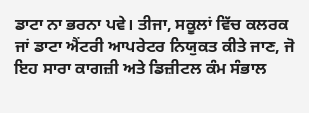ਡਾਟਾ ਨਾ ਭਰਨਾ ਪਵੇ। ਤੀਜਾ, ਸਕੂਲਾਂ ਵਿੱਚ ਕਲਰਕ ਜਾਂ ਡਾਟਾ ਐਂਟਰੀ ਆਪਰੇਟਰ ਨਿਯੁਕਤ ਕੀਤੇ ਜਾਣ, ਜੋ ਇਹ ਸਾਰਾ ਕਾਗਜ਼ੀ ਅਤੇ ਡਿਜ਼ੀਟਲ ਕੰਮ ਸੰਭਾਲ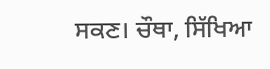ਸਕਣ। ਚੌਥਾ, ਸਿੱਖਿਆ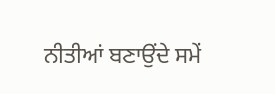ਨੀਤੀਆਂ ਬਣਾਉਂਦੇ ਸਮੇਂ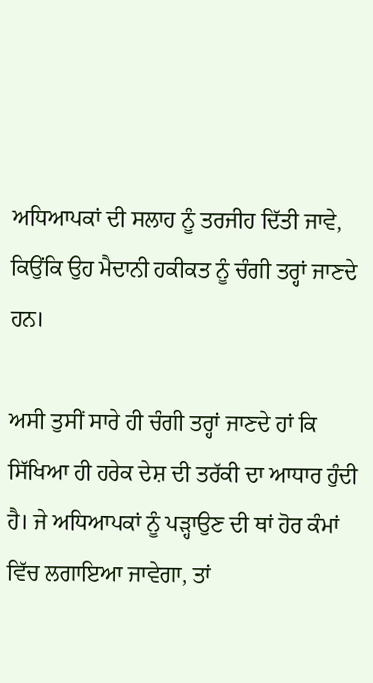ਅਧਿਆਪਕਾਂ ਦੀ ਸਲਾਹ ਨੂੰ ਤਰਜੀਹ ਦਿੱਤੀ ਜਾਵੇ, ਕਿਉਂਕਿ ਉਹ ਮੈਦਾਨੀ ਹਕੀਕਤ ਨੂੰ ਚੰਗੀ ਤਰ੍ਹਾਂ ਜਾਣਦੇ ਹਨ।

ਅਸੀ ਤੁਸੀਂ ਸਾਰੇ ਹੀ ਚੰਗੀ ਤਰ੍ਹਾਂ ਜਾਣਦੇ ਹਾਂ ਕਿ ਸਿੱਖਿਆ ਹੀ ਹਰੇਕ ਦੇਸ਼ ਦੀ ਤਰੱਕੀ ਦਾ ਆਧਾਰ ਹੁੰਦੀ ਹੈ। ਜੇ ਅਧਿਆਪਕਾਂ ਨੂੰ ਪੜ੍ਹਾਉਣ ਦੀ ਥਾਂ ਹੋਰ ਕੰਮਾਂ ਵਿੱਚ ਲਗਾਇਆ ਜਾਵੇਗਾ, ਤਾਂ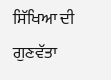ਸਿੱਖਿਆ ਦੀ ਗੁਣਵੱਤਾ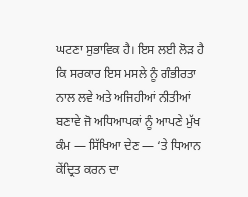ਘਟਣਾ ਸੁਭਾਵਿਕ ਹੈ। ਇਸ ਲਈ ਲੋੜ ਹੈ ਕਿ ਸਰਕਾਰ ਇਸ ਮਸਲੇ ਨੂੰ ਗੰਭੀਰਤਾ ਨਾਲ ਲਵੇ ਅਤੇ ਅਜਿਹੀਆਂ ਨੀਤੀਆਂ ਬਣਾਵੇ ਜੋ ਅਧਿਆਪਕਾਂ ਨੂੰ ਆਪਣੇ ਮੁੱਖ ਕੰਮ — ਸਿੱਖਿਆ ਦੇਣ — ‘ਤੇ ਧਿਆਨ ਕੇਂਦ੍ਰਿਤ ਕਰਨ ਦਾ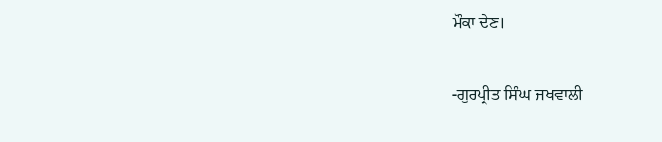ਮੌਕਾ ਦੇਣ।

-ਗੁਰਪ੍ਰੀਤ ਸਿੰਘ ਜਖਵਾਲੀ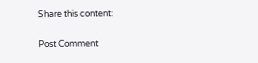Share this content:

Post Comment